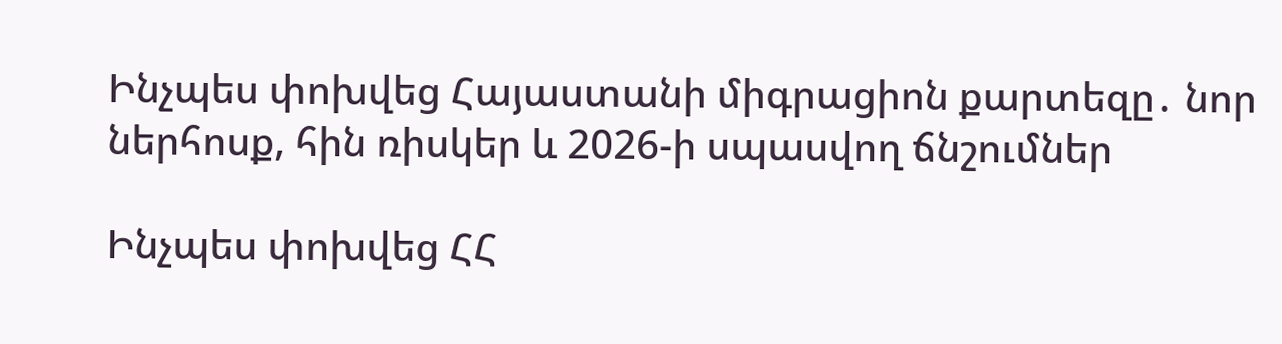Ինչպես փոխվեց Հայաստանի միգրացիոն քարտեզը․ նոր ներհոսք, հին ռիսկեր և 2026-ի սպասվող ճնշումներ

Ինչպես փոխվեց ՀՀ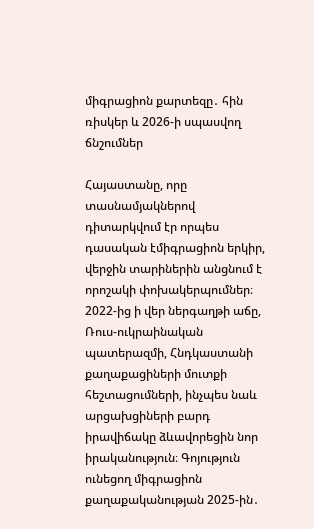միգրացիոն քարտեզը․ հին ռիսկեր և 2026-ի սպասվող ճնշումներ

Հայաստանը, որը տասնամյակներով դիտարկվում էր որպես դասական էմիգրացիոն երկիր, վերջին տարիներին անցնում է որոշակի փոխակերպումներ։ 2022-ից ի վեր ներգաղթի աճը, Ռուս-ուկրաինական պատերազմի, Հնդկաստանի քաղաքացիների մուտքի հեշտացումների, ինչպես նաև արցախցիների բարդ իրավիճակը ձևավորեցին նոր իրականություն։ Գոյություն ունեցող միգրացիոն քաղաքականության 2025-ին․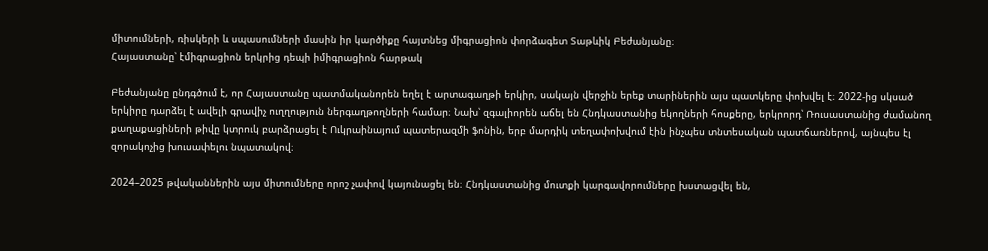միտումների, ռիսկերի և սպասումների մասին իր կարծիքը հայտնեց միգրացիոն փորձագետ Տաթևիկ Բեժանյանը։
Հայաստանը՝ էմիգրացիոն երկրից դեպի իմիգրացիոն հարթակ

Բեժանյանը ընդգծում է, որ Հայաստանը պատմականորեն եղել է արտագաղթի երկիր, սակայն վերջին երեք տարիներին այս պատկերը փոխվել է։ 2022-ից սկսած երկիրը դարձել է ավելի գրավիչ ուղղություն ներգաղթողների համար։ Նախ՝ զգալիորեն աճել են Հնդկաստանից եկողների հոսքերը, երկրորդ՝ Ռուսաստանից ժամանող քաղաքացիների թիվը կտրուկ բարձրացել է Ուկրաինայում պատերազմի ֆոնին, երբ մարդիկ տեղափոխվում էին ինչպես տնտեսական պատճառներով, այնպես էլ զորակոչից խուսափելու նպատակով։

2024–2025 թվականներին այս միտումները որոշ չափով կայունացել են։ Հնդկաստանից մուտքի կարգավորումները խստացվել են,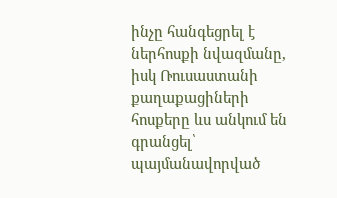ինչը հանգեցրել է ներհոսքի նվազմանը, իսկ Ռուսաստանի քաղաքացիների հոսքերը ևս անկում են գրանցել՝ պայմանավորված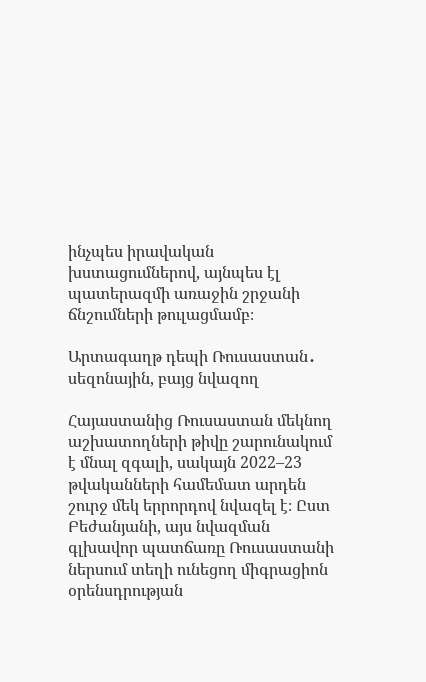ինչպես իրավական խստացումներով, այնպես էլ պատերազմի առաջին շրջանի ճնշումների թուլացմամբ։

Արտագաղթ դեպի Ռուսաստան․ սեզոնային, բայց նվազող

Հայաստանից Ռուսաստան մեկնող աշխատողների թիվը շարունակում է մնալ զգալի, սակայն 2022–23 թվականների համեմատ արդեն շուրջ մեկ երրորդով նվազել է։ Ըստ Բեժանյանի, այս նվազման գլխավոր պատճառը Ռուսաստանի ներսում տեղի ունեցող միգրացիոն օրենսդրության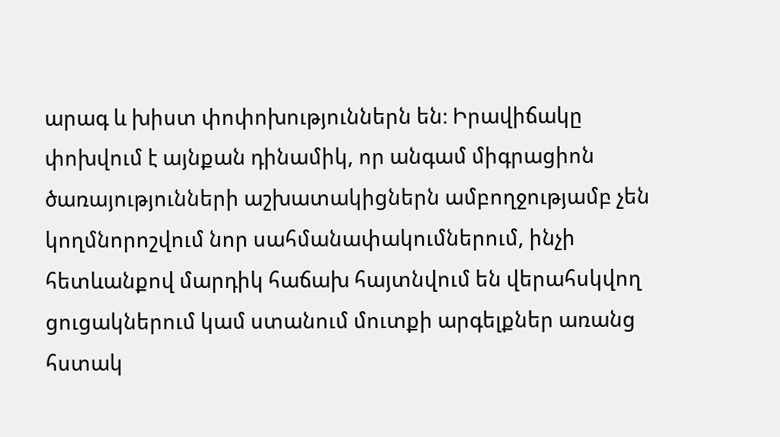արագ և խիստ փոփոխություններն են։ Իրավիճակը փոխվում է այնքան դինամիկ, որ անգամ միգրացիոն ծառայությունների աշխատակիցներն ամբողջությամբ չեն կողմնորոշվում նոր սահմանափակումներում, ինչի հետևանքով մարդիկ հաճախ հայտնվում են վերահսկվող ցուցակներում կամ ստանում մուտքի արգելքներ առանց հստակ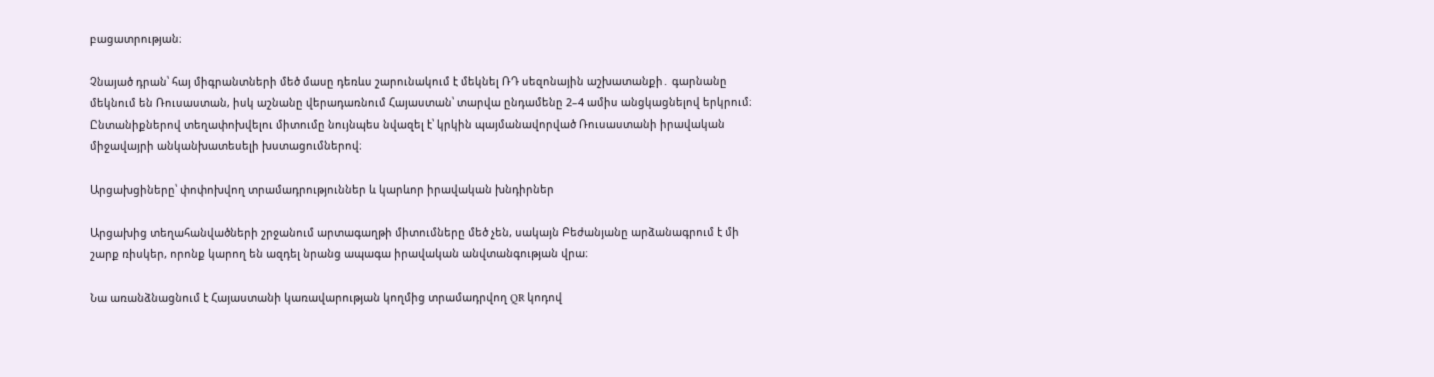բացատրության։

Չնայած դրան՝ հայ միգրանտների մեծ մասը դեռևս շարունակում է մեկնել ՌԴ սեզոնային աշխատանքի․ գարնանը մեկնում են Ռուսաստան, իսկ աշնանը վերադառնում Հայաստան՝ տարվա ընդամենը 2–4 ամիս անցկացնելով երկրում։ Ընտանիքներով տեղափոխվելու միտումը նույնպես նվազել է՝ կրկին պայմանավորված Ռուսաստանի իրավական միջավայրի անկանխատեսելի խստացումներով։

Արցախցիները՝ փոփոխվող տրամադրություններ և կարևոր իրավական խնդիրներ

Արցախից տեղահանվածների շրջանում արտագաղթի միտումները մեծ չեն, սակայն Բեժանյանը արձանագրում է մի շարք ռիսկեր, որոնք կարող են ազդել նրանց ապագա իրավական անվտանգության վրա։

Նա առանձնացնում է Հայաստանի կառավարության կողմից տրամադրվող QR կոդով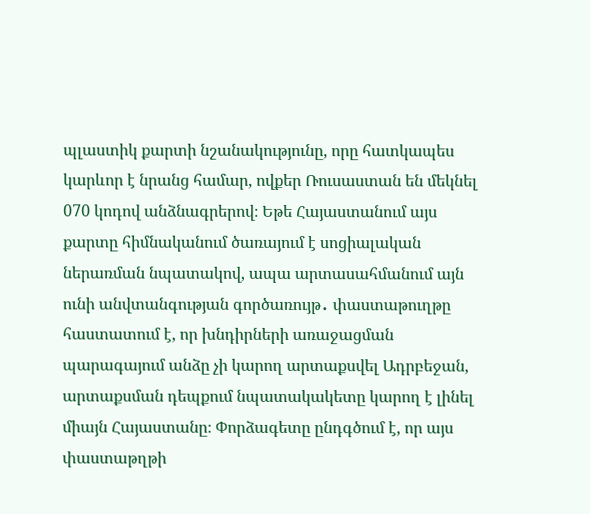պլաստիկ քարտի նշանակությունը, որը հատկապես կարևոր է նրանց համար, ովքեր Ռուսաստան են մեկնել 070 կոդով անձնագրերով։ Եթե Հայաստանում այս քարտը հիմնականում ծառայում է սոցիալական ներառման նպատակով, ապա արտասահմանում այն ունի անվտանգության գործառույթ․ փաստաթուղթը հաստատում է, որ խնդիրների առաջացման պարագայում անձը չի կարող արտաքսվել Ադրբեջան, արտաքսման դեպքում նպատակակետը կարող է լինել միայն Հայաստանը։ Փորձագետը ընդգծում է, որ այս փաստաթղթի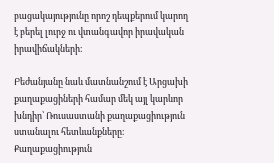բացակայությունը որոշ դեպքերում կարող է բերել լուրջ ու վտանգավոր իրավական իրավիճակների։

Բեժանյանը նաև մատնանշում է Արցախի քաղաքացիների համար մեկ այլ կարևոր խնդիր՝ Ռուսաստանի քաղաքացիություն ստանալու հետևանքները։ Քաղաքացիություն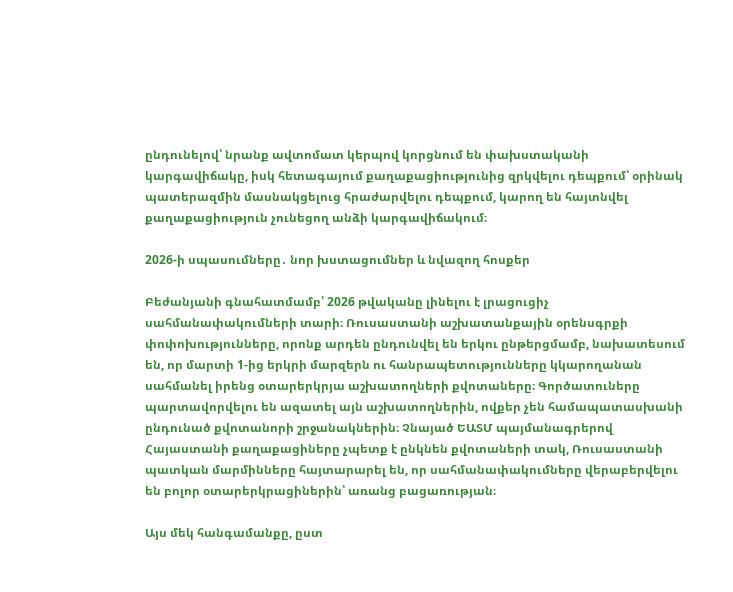ընդունելով՝ նրանք ավտոմատ կերպով կորցնում են փախստականի կարգավիճակը, իսկ հետագայում քաղաքացիությունից զրկվելու դեպքում՝ օրինակ պատերազմին մասնակցելուց հրաժարվելու դեպքում, կարող են հայտնվել քաղաքացիություն չունեցող անձի կարգավիճակում։

2026-ի սպասումները․ նոր խստացումներ և նվազող հոսքեր

Բեժանյանի գնահատմամբ՝ 2026 թվականը լինելու է լրացուցիչ սահմանափակումների տարի։ Ռուսաստանի աշխատանքային օրենսգրքի փոփոխությունները, որոնք արդեն ընդունվել են երկու ընթերցմամբ, նախատեսում են, որ մարտի 1-ից երկրի մարզերն ու հանրապետությունները կկարողանան սահմանել իրենց օտարերկրյա աշխատողների քվոտաները։ Գործատուները պարտավորվելու են ազատել այն աշխատողներին, ովքեր չեն համապատասխանի ընդունած քվոտանորի շրջանակներին։ Չնայած ԵԱՏՄ պայմանագրերով Հայաստանի քաղաքացիները չպետք է ընկնեն քվոտաների տակ, Ռուսաստանի պատկան մարմինները հայտարարել են, որ սահմանափակումները վերաբերվելու են բոլոր օտարերկրացիներին՝ առանց բացառության։

Այս մեկ հանգամանքը, ըստ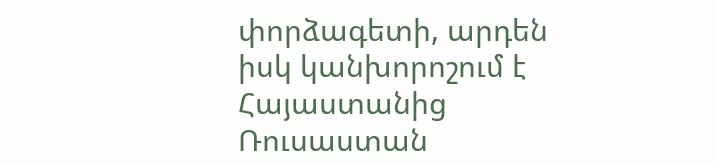փորձագետի, արդեն իսկ կանխորոշում է Հայաստանից Ռուսաստան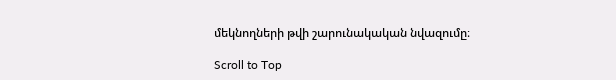մեկնողների թվի շարունակական նվազումը։

Scroll to Top